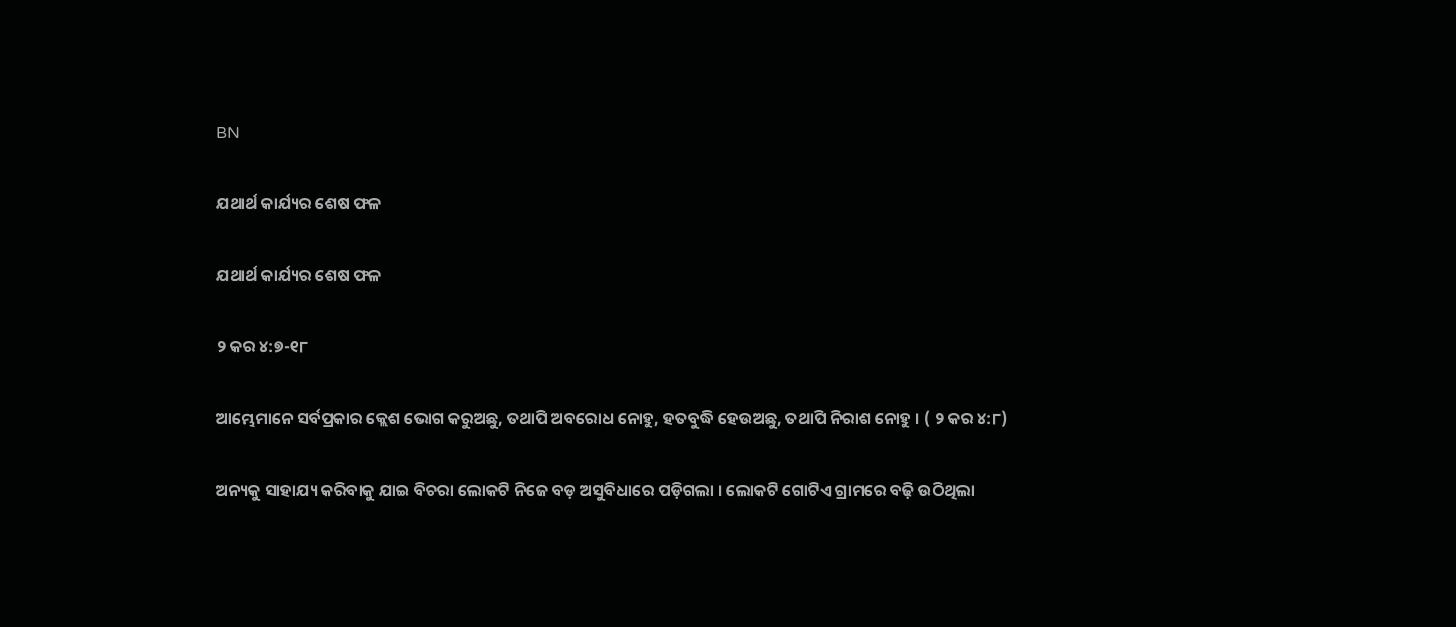BN

ଯଥାର୍ଥ କାର୍ଯ୍ୟର ଶେଷ ଫଳ

ଯଥାର୍ଥ କାର୍ଯ୍ୟର ଶେଷ ଫଳ

୨ କର ୪:୭-୧୮

ଆମ୍ଭେମାନେ ସର୍ବପ୍ରକାର କ୍ଲେଶ ଭୋଗ କରୁଅଛୁ, ତଥାପି ଅବରୋଧ ନୋହୁ, ହତବୁଦ୍ଧି ହେଉଅଛୁ, ତଥାପି ନିରାଶ ନୋହୁ । ( ୨ କର ୪:୮)

ଅନ୍ୟକୁ ସାହାଯ୍ୟ କରିବାକୁ ଯାଇ ବିଚରା ଲୋକଟି ନିଜେ ବଡ଼ ଅସୁବିଧାରେ ପଡ଼ିଗଲା । ଲୋକଟି ଗୋଟିଏ ଗ୍ରାମରେ ବଢ଼ି ଉଠିଥିଲା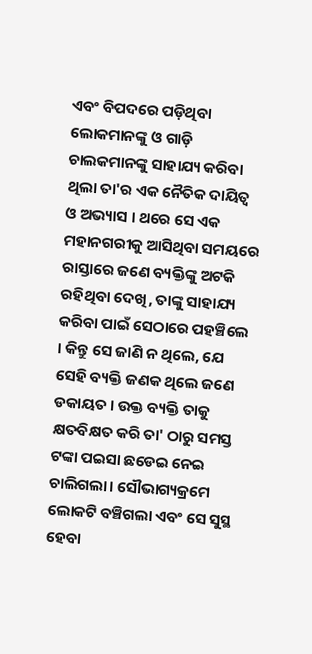ଏବଂ ବିପଦରେ ପଡ଼ିଥିବା ଲୋକମାନଙ୍କୁ ଓ ଗାଡ଼ି ଚାଲକମାନଙ୍କୁ ସାହାଯ୍ୟ କରିବା ଥିଲା ତା'ର ଏକ ନୈତିକ ଦାୟିତ୍ୱ ଓ ଅଭ୍ୟାସ । ଥରେ ସେ ଏକ ମହାନଗରୀକୁ ଆସିଥିବା ସମୟରେ ରାସ୍ତାରେ ଜଣେ ବ୍ୟକ୍ତିଙ୍କୁ ଅଟକି ରହିଥିବା ଦେଖି, ତାଙ୍କୁ ସାହାଯ୍ୟ କରିବା ପାଇଁ ସେଠାରେ ପହଞ୍ଚିଲେ । କିନ୍ତୁ ସେ ଜାଣି ନ ଥିଲେ, ଯେ ସେହି ବ୍ୟକ୍ତି ଜଣକ ଥିଲେ ଜଣେ ଡକାୟତ । ଉକ୍ତ ବ୍ୟକ୍ତି ତାକୁ କ୍ଷତବିକ୍ଷତ କରି ତା' ଠାରୁ ସମସ୍ତ ଟଙ୍କା ପଇସା ଛଡେଇ ନେଇ ଚାଲିଗଲା। ସୌଭାଗ୍ୟକ୍ରମେ ଲୋକଟି ବଞ୍ଚିଗଲା ଏବଂ ସେ ସୁସ୍ଥ ହେବା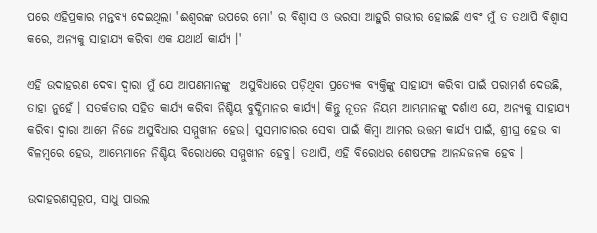ପରେ ଏହିପ୍ରକାର ମନ୍ତବ୍ୟ ଦେଇଥିଲା 'ଈଶ୍ୱରଙ୍କ ଉପରେ ମୋ' ର ବିଶ୍ଵାସ ଓ ଭରସା ଆହୁରି ଗଭୀର ହୋଇଛି ଏବଂ ମୁଁ ତ ତଥାପି ବିଶ୍ଵାସ କରେ, ଅନ୍ୟକୁ ସାହାଯ୍ୟ କରିବା ଏକ ଯଥାର୍ଥ କାର୍ଯ୍ୟ ।'

ଏହି ଉଦାହରଣ ଦେବା ଦ୍ବାରା ମୁଁ ଯେ ଆପଣମାନଙ୍କୁ  ଅସୁବିଧାରେ ପଡ଼ିଥିବା ପ୍ରତ୍ୟେକ ବ୍ୟକ୍ତିଙ୍କୁ ସାହାଯ୍ୟ କରିବା ପାଇଁ ପରାମର୍ଶ ଦେଉଛି, ତାହା ନୁହେଁ । ସତର୍କତାର ସହିତ କାର୍ଯ୍ୟ କରିବା ନିଶ୍ଚିୟ ବୁଦ୍ଧିମାନର କାର୍ଯ୍ୟ। କିନ୍ତୁ ନୂତନ ନିୟମ ଆମ୍ଭମାନଙ୍କୁ ଦର୍ଶାଏ ଯେ, ଅନ୍ୟକୁ ସାହାଯ୍ୟ କରିବା ଦ୍ବାରା ଆମେ ନିଜେ ଅସୁବିଧାର ସମ୍ମୁଖୀନ ହେଉ। ସୁସମାଚାରର ସେବା ପାଇଁ କିମ୍ବା ଆମର ଉତ୍ତମ କାର୍ଯ୍ୟ ପାଇଁ, ଶ୍ରୀଘ୍ର ହେଉ ବା ବିଳମ୍ବରେ ହେଉ, ଆମ୍ଭେମାନେ ନିଶ୍ଚିୟ ବିରୋଧରେ ସମ୍ମୁଖୀନ ହେବୁ। ତଥାପି, ଏହି ବିରୋଧର ଶେଷଫଳ ଆନନ୍ଦଜନକ ହେବ ।

ଉଦାହରଣସ୍ୱରୂପ, ସାଧୁ ପାଉଲ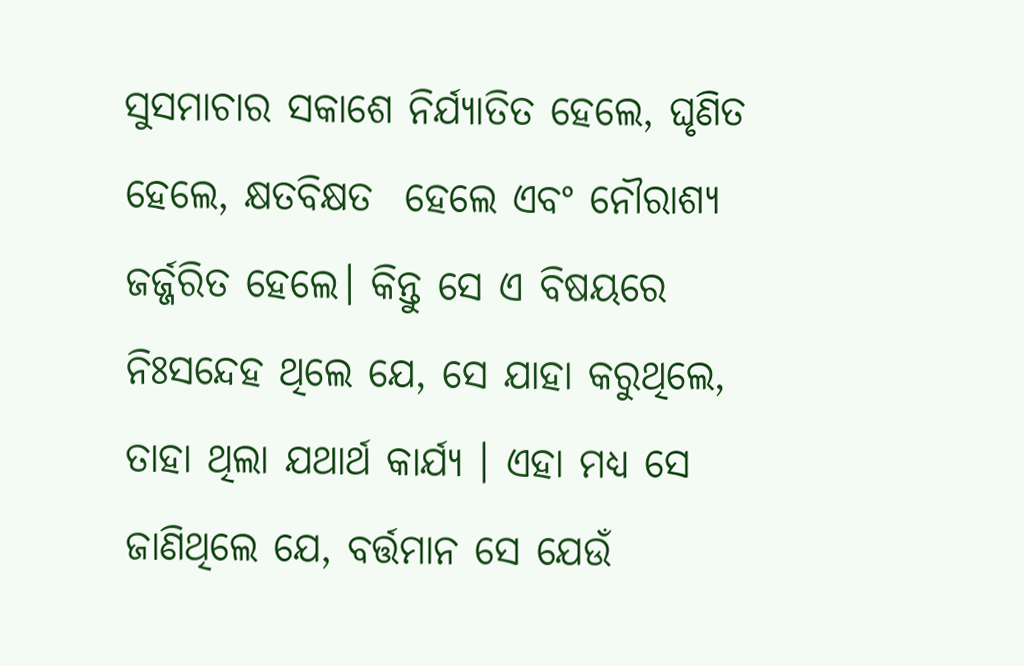ସୁସମାଚାର ସକାଶେ ନିର୍ଯ୍ୟାତିତ ହେଲେ, ଘୃଣିତ ହେଲେ, କ୍ଷତବିକ୍ଷତ  ହେଲେ ଏବଂ ନୌରାଶ୍ୟ ଜର୍ଜ୍ଜରିତ ହେଲେ। କିନ୍ତୁ ସେ ଏ ବିଷୟରେ ନିଃସନ୍ଦେହ ଥିଲେ ଯେ, ସେ ଯାହା କରୁଥିଲେ, ତାହା ଥିଲା ଯଥାର୍ଥ କାର୍ଯ୍ୟ । ଏହା ମଧ୍ୟ ସେ ଜାଣିଥିଲେ ଯେ, ବର୍ତ୍ତମାନ ସେ ଯେଉଁ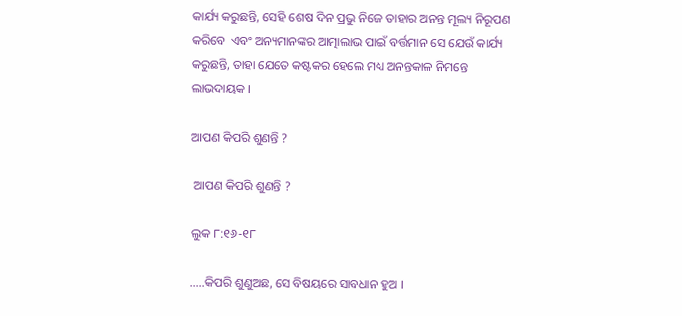କାର୍ଯ୍ୟ କରୁଛନ୍ତି, ସେହି ଶେଷ ଦିନ ପ୍ରଭୁ ନିଜେ ତାହାର ଅନନ୍ତ ମୂଲ୍ୟ ନିରୂପଣ କରିବେ  ଏବଂ ଅନ୍ୟମାନଙ୍କର ଆତ୍ମାଲାଭ ପାଇଁ ବର୍ତ୍ତମାନ ସେ ଯେଉଁ କାର୍ଯ୍ୟ କରୁଛନ୍ତି, ତାହା ଯେତେ କଷ୍ଟକର ହେଲେ ମଧ୍ୟ ଅନନ୍ତକାଳ ନିମନ୍ତେ ଲାଭଦାୟକ ।

ଆପଣ କିପରି ଶୁଣନ୍ତି ?

 ଆପଣ କିପରି ଶୁଣନ୍ତି ?

ଲୁକ ୮:୧୬-୧୮

…..କିପରି ଶୁଣୁଅଛ, ସେ ବିଷୟରେ ସାବଧାନ ହୁଅ ।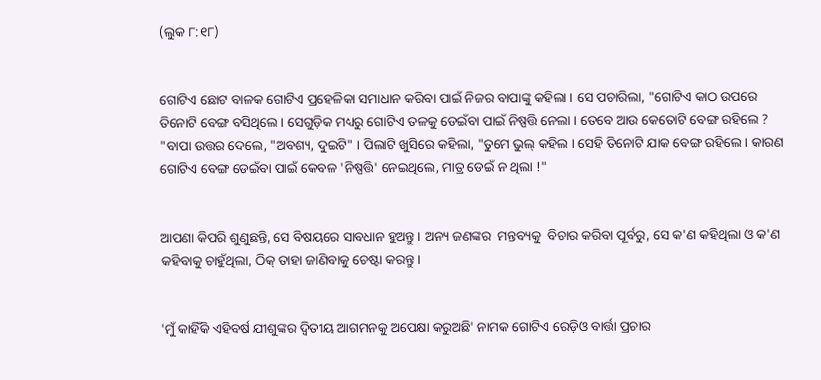(ଲୁକ ୮:୧୮)


ଗୋଟିଏ ଛୋଟ ବାଳକ ଗୋଟିଏ ପ୍ରହେଳିକା ସମାଧାନ କରିବା ପାଇଁ ନିଜର ବାପାଙ୍କୁ କହିଲା । ସେ ପଚାରିଲା, "ଗୋଟିଏ କାଠ ଉପରେ ତିନୋଟି ବେଙ୍ଗ ବସିଥିଲେ । ସେଗୁଡ଼ିକ ମଧ୍ୟରୁ ଗୋଟିଏ ତଳକୁ ଡେଇଁବା ପାଇଁ ନିଷ୍ପତ୍ତି ନେଲା । ତେବେ ଆଉ କେତୋଟି ବେଙ୍ଗ ରହିଲେ ? "ବାପା ଉତ୍ତର ଦେଲେ, "ଅବଶ୍ୟ, ଦୁଇଟି" । ପିଲାଟି ଖୁସିରେ କହିଲା, "ତୁମେ ଭୁଲ୍ କହିଲ । ସେହି ତିନୋଟି ଯାକ ବେଙ୍ଗ ରହିଲେ । କାରଣ ଗୋଟିଏ ବେଙ୍ଗ ଡେଇଁବା ପାଇଁ କେବଳ 'ନିଷ୍ପତ୍ତି' ନେଇଥିଲେ, ମାତ୍ର ଡେଇଁ ନ ଥିଲା !"


ଆପଣା କିପରି ଶୁଣୁଛନ୍ତି, ସେ ବିଷୟରେ ସାବଧାନ ହୁଅନ୍ତୁ । ଅନ୍ୟ ଜଣଙ୍କର  ମନ୍ତବ୍ୟକୁ  ବିଚାର କରିବା ପୂର୍ବରୁ, ସେ କ'ଣ କହିଥିଲା ଓ କ'ଣ କହିବାକୁ ଚାହୁଁଥିଲା, ଠିକ୍ ତାହା ଜାଣିବାକୁ ଚେଷ୍ଟା କରନ୍ତୁ ।


'ମୁଁ କାହିଁକି ଏହିବର୍ଷ ଯୀଶୁଙ୍କର ଦ୍ଵିତୀୟ ଆଗମନକୁ ଅପେକ୍ଷା କରୁଅଛି' ନାମକ ଗୋଟିଏ ରେଡ଼ିଓ ବାର୍ତ୍ତା ପ୍ରଚାର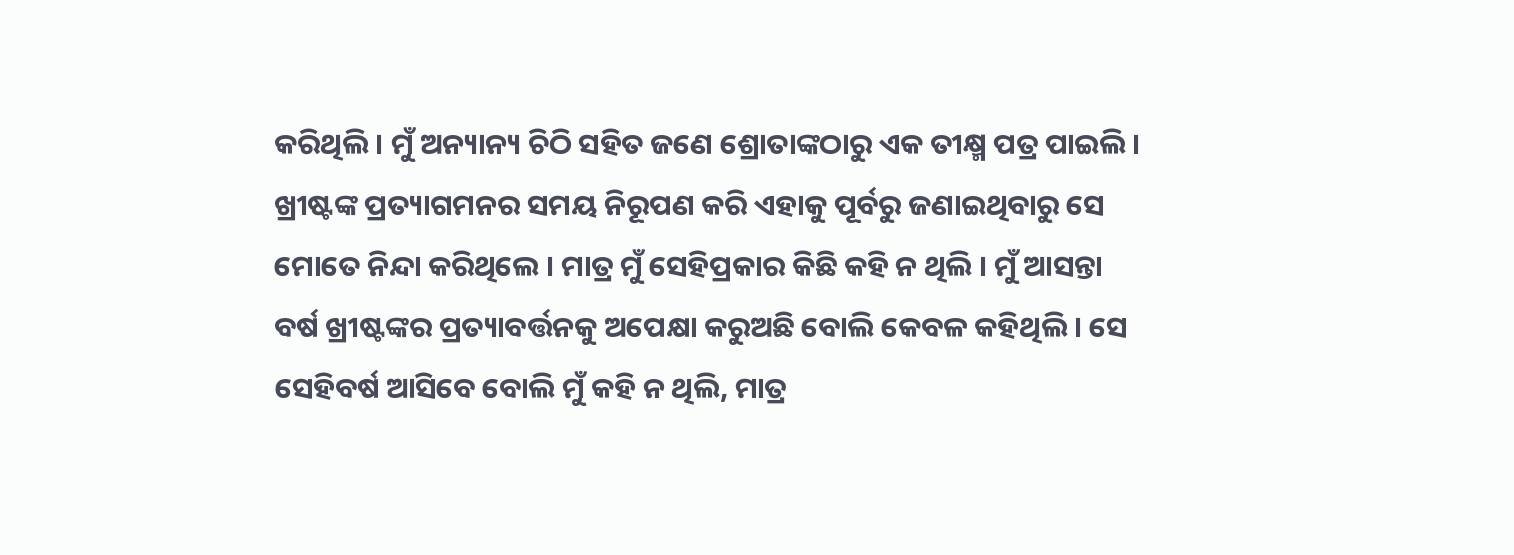କରିଥିଲି । ମୁଁ ଅନ୍ୟାନ୍ୟ ଚିଠି ସହିତ ଜଣେ ଶ୍ରୋତାଙ୍କଠାରୁ ଏକ ତୀକ୍ଷ୍ମ ପତ୍ର ପାଇଲି । ଖ୍ରୀଷ୍ଟଙ୍କ ପ୍ରତ୍ୟାଗମନର ସମୟ ନିରୂପଣ କରି ଏହାକୁ ପୂର୍ବରୁ ଜଣାଇଥିବାରୁ ସେ ମୋତେ ନିନ୍ଦା କରିଥିଲେ । ମାତ୍ର ମୁଁ ସେହିପ୍ରକାର କିଛି କହି ନ ଥିଲି । ମୁଁ ଆସନ୍ତା ବର୍ଷ ଖ୍ରୀଷ୍ଟଙ୍କର ପ୍ରତ୍ୟାବର୍ତ୍ତନକୁ ଅପେକ୍ଷା କରୁଅଛି ବୋଲି କେବଳ କହିଥିଲି । ସେ ସେହିବର୍ଷ ଆସିବେ ବୋଲି ମୁଁ କହି ନ ଥିଲି, ମାତ୍ର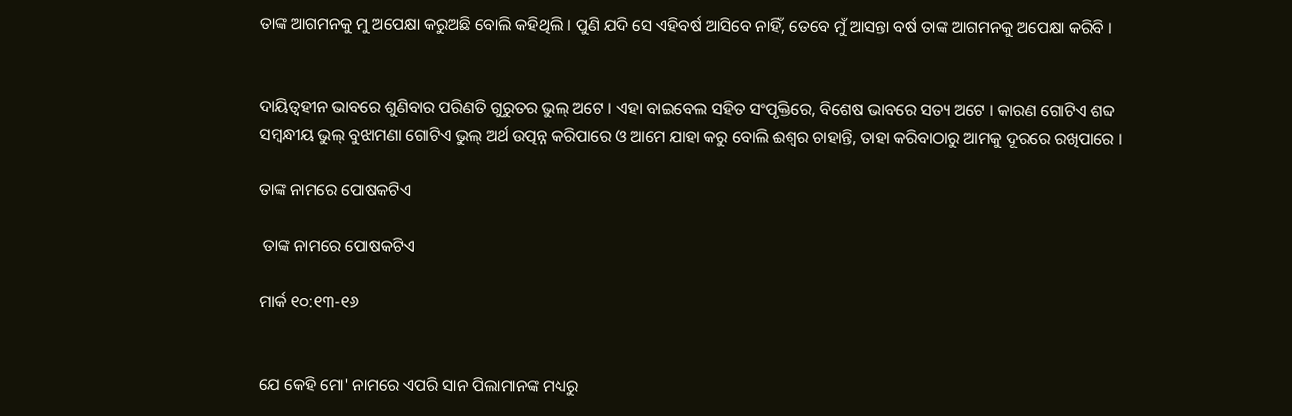ତାଙ୍କ ଆଗମନକୁ ମୁ ଅପେକ୍ଷା କରୁଅଛି ବୋଲି କହିଥିଲି । ପୁଣି ଯଦି ସେ ଏହିବର୍ଷ ଆସିବେ ନାହିଁ, ତେବେ ମୁଁ ଆସନ୍ତା ବର୍ଷ ତାଙ୍କ ଆଗମନକୁ ଅପେକ୍ଷା କରିବି ।


ଦାୟିତ୍ୱହୀନ ଭାବରେ ଶୁଣିବାର ପରିଣତି ଗୁରୁତର ଭୁଲ୍ ଅଟେ । ଏହା ବାଇବେଲ ସହିତ ସଂପୃକ୍ତିରେ, ବିଶେଷ ଭାବରେ ସତ୍ୟ ଅଟେ । କାରଣ ଗୋଟିଏ ଶବ୍ଦ ସମ୍ବନ୍ଧୀୟ ଭୁଲ୍ ବୁଝାମଣା ଗୋଟିଏ ଭୁଲ୍ ଅର୍ଥ ଉତ୍ପନ୍ନ କରିପାରେ ଓ ଆମେ ଯାହା କରୁ ବୋଲି ଈଶ୍ଵର ଚାହାନ୍ତି, ତାହା କରିବାଠାରୁ ଆମକୁ ଦୂରରେ ରଖିପାରେ ।

ତାଙ୍କ ନାମରେ ପୋଷକଟିଏ

 ତାଙ୍କ ନାମରେ ପୋଷକଟିଏ

ମାର୍କ ୧୦:୧୩-୧୬


ଯେ କେହି ମୋ' ନାମରେ ଏପରି ସାନ ପିଲାମାନଙ୍କ ମଧ୍ୟରୁ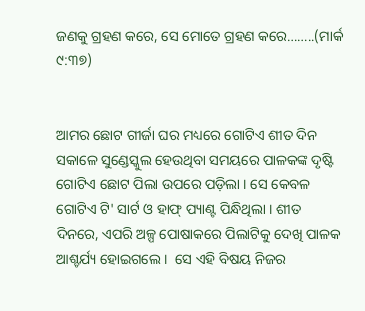ଜଣକୁ ଗ୍ରହଣ କରେ, ସେ ମୋତେ ଗ୍ରହଣ କରେ……..(ମାର୍କ ୯:୩୭)


ଆମର ଛୋଟ ଗୀର୍ଜା ଘର ମଧ୍ୟରେ ଗୋଟିଏ ଶୀତ ଦିନ ସକାଳେ ସୁଣ୍ଡେସ୍କୁଲ ହେଉଥିବା ସମୟରେ ପାଳକଙ୍କ ଦୃଷ୍ଟି ଗୋଟିଏ ଛୋଟ ପିଲା ଉପରେ ପଡ଼ିଲା । ସେ କେବଳ ଗୋଟିଏ ଟି' ସାର୍ଟ ଓ ହାଫ୍ ପ୍ୟାଣ୍ଟ ପିନ୍ଧିଥିଲା । ଶୀତ ଦିନରେ, ଏପରି ଅଳ୍ପ ପୋଷାକରେ ପିଲାଟିକୁ ଦେଖି ପାଳକ ଆଶ୍ଚର୍ଯ୍ୟ ହୋଇଗଲେ ।  ସେ ଏହି ବିଷୟ ନିଜର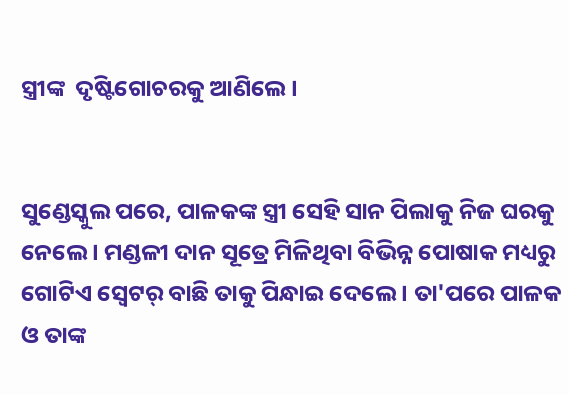ସ୍ତ୍ରୀଙ୍କ  ଦୃଷ୍ଟିଗୋଚରକୁ ଆଣିଲେ ।


ସୁଣ୍ଡେସ୍କୁଲ ପରେ, ପାଳକଙ୍କ ସ୍ତ୍ରୀ ସେହି ସାନ ପିଲାକୁ ନିଜ ଘରକୁ ନେଲେ । ମଣ୍ଡଳୀ ଦାନ ସୂତ୍ରେ ମିଳିଥିବା ବିଭିନ୍ନ ପୋଷାକ ମଧ୍ୟରୁ ଗୋଟିଏ ସ୍ୱେଟର୍ ବାଛି ତାକୁ ପିନ୍ଧାଇ ଦେଲେ । ତା'ପରେ ପାଳକ ଓ ତାଙ୍କ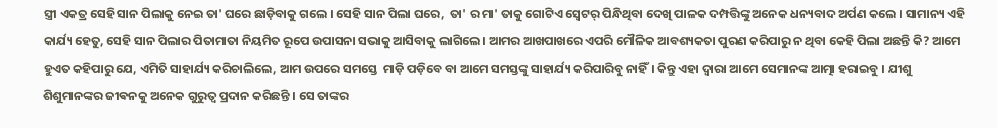ସ୍ତ୍ରୀ ଏକତ୍ର ସେହି ସାନ ପିଲାକୁ ନେଇ ତା' ଘରେ ଛାଡ଼ିବାକୁ ଗଲେ । ସେହି ସାନ ପିଲା ଘରେ,  ତା' ର ମା' ତାକୁ ଗୋଟିଏ ସ୍ୱେଟର୍ ପିନ୍ଧିଥିବା ଦେଖି ପାଳକ ଦମ୍ପତ୍ତିଙ୍କୁ ଅନେକ ଧନ୍ୟବାଦ ଅର୍ପଣ କଲେ । ସାମାନ୍ୟ ଏହି କାର୍ଯ୍ୟ ହେତୁ, ସେହି ସାନ ପିଲାର ପିତାମାତା ନିୟମିତ ରୂପେ ଉପାସନା ସଭାକୁ ଆସିବାକୁ ଲାଗିଲେ। ଆମର ଆଖପାଖରେ ଏପରି ମୌଳିକ ଆବଶ୍ୟକତା ପୁରଣ କରିପାରୁ ନ ଥିବା କେହି ପିଲା ଅଛନ୍ତି କି? ଆମେ ହୁଏତ କହିପାରୁ ଯେ, ଏମିତି ସାହାର୍ଯ୍ୟ କରିଚାଲିଲେ, ଆମ ଉପରେ ସମସ୍ତେ  ମାଡ଼ି ପଡ଼ିବେ ବା ଆମେ ସମସ୍ତଙ୍କୁ ସାହାର୍ଯ୍ୟ କରିପାରିବୁ ନାହିଁ। କିନ୍ତୁ ଏହା ଦ୍ୱାରା ଆମେ ସେମାନଙ୍କ ଆତ୍ମା ହରାଇବୁ । ଯୀଶୁ ଶିଶୁମାନଙ୍କର ଜୀଵନକୁ ଅନେକ ଗୁରୁତ୍ଵ ପ୍ରଦାନ କରିଛନ୍ତି । ସେ ତାଙ୍କର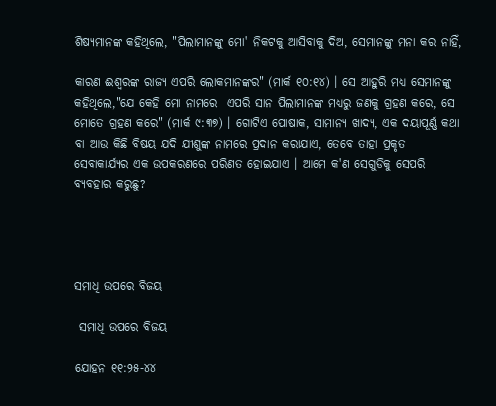ଶିଷ୍ୟମାନଙ୍କ କହିଥିଲେ, "ପିଲାମାନଙ୍କୁ ମୋ' ନିକଟକୁ ଆସିବାକୁ ଦିଅ, ସେମାନଙ୍କୁ ମନା କର ନାହିଁ,

କାରଣ ଈଶ୍ୱରଙ୍କ ରାଜ୍ୟ ଏପରି ଲୋକମାନଙ୍କର" (ମାର୍କ ୧୦:୧୪) । ସେ ଆହୁରି ମଧ୍ୟ ସେମାନଙ୍କୁ କହିଥିଲେ,"ଯେ କେହି ମୋ ନାମରେ  ଏପରି ସାନ ପିଲାମାନଙ୍କ ମଧ୍ୟରୁ ଜଣକୁ ଗ୍ରହଣ କରେ, ସେ ମୋତେ ଗ୍ରହଣ କରେ" (ମାର୍କ ୯:୩୭) । ଗୋଟିଏ ପୋଷାକ, ସାମାନ୍ୟ ଖାଦ୍ୟ, ଏକ ଦୟାପୂର୍ଣ୍ଣ କଥା ବା ଆଉ କିଛି ବିଷୟ ଯଦି ଯୀଶୁଙ୍କ ନାମରେ ପ୍ରଦାନ କରାଯାଏ, ତେବେ ତାହା ପ୍ରକୃତ ସେବାକାର୍ଯ୍ୟର ଏକ ଉପକରଣରେ ପରିଣତ ହୋଇଯାଏ । ଆମେ କ'ଣ ସେଗୁଡିକୁ ସେପରି ବ୍ୟବହାର କରୁଛୁ?




ସମାଧି ଉପରେ ବିଜୟ

 ସମାଧି ଉପରେ ବିଜୟ

ଯୋହନ ୧୧:୨୫-୪୪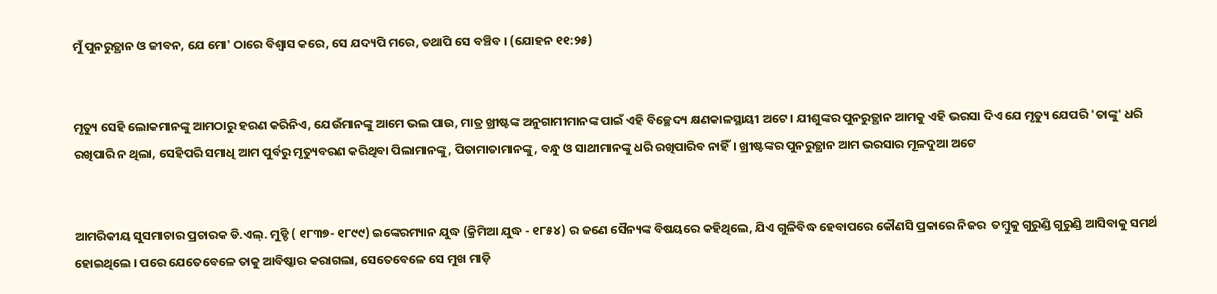ମୁଁ ପୁନରୁତ୍ଥାନ ଓ ଜୀବନ, ଯେ ମୋ' ଠାରେ ବିଶ୍ଵାସ କରେ, ସେ ଯଦ୍ୟପି ମରେ, ତଥାପି ସେ ବଞ୍ଚିବ । (ଯୋହନ ୧୧:୨୫)


ମୃତ୍ୟୁ ସେହି ଲୋକମାନଙ୍କୁ ଆମଠାରୁ ହରଣ କରିନିଏ, ଯେଉଁମାନଙ୍କୁ ଆମେ ଭଲ ପାଉ, ମାତ୍ର ଖ୍ରୀଷ୍ଟଙ୍କ ଅନୁଗାମୀମାନଙ୍କ ପାଇଁ ଏହି ବିଚ୍ଛେଦ୍ୟ କ୍ଷଣକାଳସ୍ଥାୟୀ ଅଟେ । ଯୀଶୁଙ୍କର ପୁନରୁତ୍ଥାନ ଆମକୁ ଏହି ଭରସା ଦିଏ ଯେ ମୃତ୍ୟୁ ଯେପରି 'ତାଙ୍କୁ' ଧରି ରଖିପାରି ନ ଥିଲା, ସେହିପରି ସମାଧି ଆମ ପୁର୍ବରୁ ମୃତ୍ୟୁବରଣ କରିଥିବା ପିଲାମାନଙ୍କୁ, ପିତାମାତାମାନଙ୍କୁ, ବନ୍ଧୁ ଓ ସାଥୀମାନଙ୍କୁ ଧରି ରଖିପାରିବ ନାହିଁ। ଖ୍ରୀଷ୍ଟଙ୍କର ପୁନରୁତ୍ଥାନ ଆମ ଭରସାର ମୂଳଦୁଆ ଅଟେ


ଆମରିକୀୟ ସୁସମାଚାର ପ୍ରଚାରକ ଡି.ଏଲ୍. ମୁଡ୍ଡି ( ୧୮୩୭- ୧୮୯୯) ଇଙ୍କେରମ୍ୟାନ ଯୁଦ୍ଧ (କ୍ରିମିଆ ଯୁଦ୍ଧ - ୧୮୫୪) ର ଜଣେ ସୈନ୍ୟଙ୍କ ବିଷୟରେ କହିଥିଲେ, ଯିଏ ଗୁଳିବିଦ୍ଧ ହେବାପରେ କୌଣସି ପ୍ରକାରେ ନିଜର  ତମ୍ବୁକୁ ଗୁରୁଣ୍ଡି ଗୁରୁଣ୍ଡି ଆସିବାକୁ ସମର୍ଥ ହୋଇଥିଲେ । ପରେ ଯେତେବେଳେ ତାକୁ ଆବିଷ୍କାର କରାଗଲା, ସେତେବେଳେ ସେ ମୁଖ ମାଡ଼ି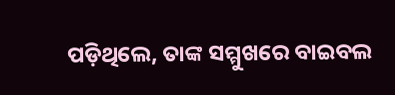ପଡ଼ିଥିଲେ, ତାଙ୍କ ସମ୍ମୁଖରେ ବାଇବଲ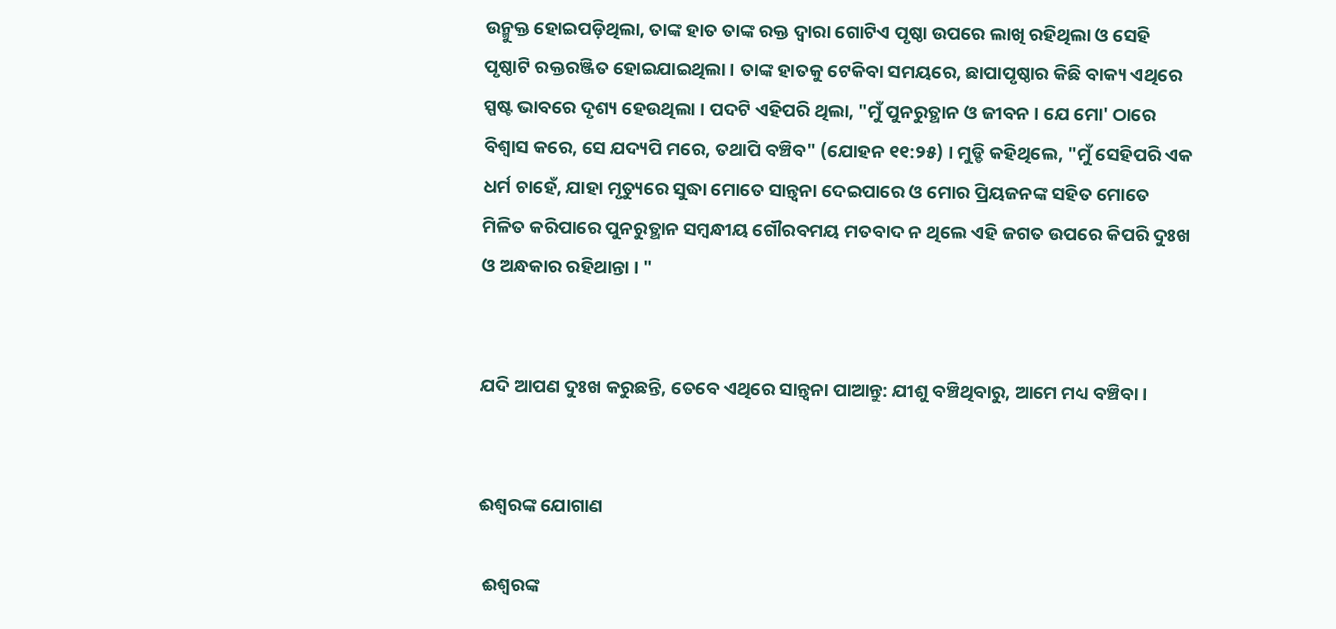ଉନ୍ମୁକ୍ତ ହୋଇପଡ଼ିଥିଲା, ତାଙ୍କ ହାତ ତାଙ୍କ ରକ୍ତ ଦ୍ଵାରା ଗୋଟିଏ ପୃଷ୍ଠା ଉପରେ ଲାଖି ରହିଥିଲା ଓ ସେହି ପୃଷ୍ଠାଟି ରକ୍ତରଞ୍ଜିତ ହୋଇଯାଇଥିଲା । ତାଙ୍କ ହାତକୁ ଟେକିବା ସମୟରେ, ଛାପାପୃଷ୍ଠାର କିଛି ବାକ୍ୟ ଏଥିରେ ସ୍ପଷ୍ଟ ଭାବରେ ଦୃଶ୍ୟ ହେଉଥିଲା । ପଦଟି ଏହିପରି ଥିଲା, "ମୁଁ ପୁନରୁତ୍ଥାନ ଓ ଜୀବନ । ଯେ ମୋ' ଠାରେ ବିଶ୍ଵାସ କରେ, ସେ ଯଦ୍ୟପି ମରେ, ତଥାପି ବଞ୍ଚିବ" (ଯୋହନ ୧୧:୨୫) । ମୁଡ୍ଡି କହିଥିଲେ, "ମୁଁ ସେହିପରି ଏକ ଧର୍ମ ଚାହେଁ, ଯାହା ମୃତ୍ୟୁରେ ସୁଦ୍ଧା ମୋତେ ସାନ୍ତ୍ଵନା ଦେଇପାରେ ଓ ମୋର ପ୍ରିୟଜନଙ୍କ ସହିତ ମୋତେ ମିଳିତ କରିପାରେ ପୁନରୁତ୍ଥାନ ସମ୍ବନ୍ଧୀୟ ଗୌରବମୟ ମତବାଦ ନ ଥିଲେ ଏହି ଜଗତ ଉପରେ କିପରି ଦୁଃଖ ଓ ଅନ୍ଧକାର ରହିଥାନ୍ତା । "


ଯଦି ଆପଣ ଦୁଃଖ କରୁଛନ୍ତି, ତେବେ ଏଥିରେ ସାନ୍ତ୍ଵନା ପାଆନ୍ତୁ: ଯୀଶୁ ବଞ୍ଚିଥିବାରୁ, ଆମେ ମଧ୍ୟ ବଞ୍ଚିବା ।


ଈଶ୍ବରଙ୍କ ଯୋଗାଣ

 ଈଶ୍ବରଙ୍କ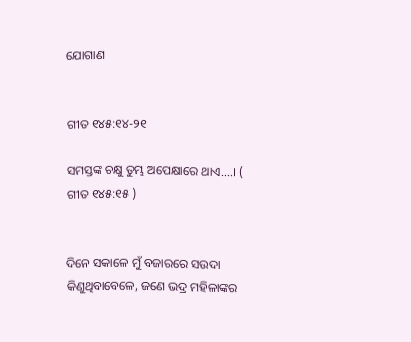ଯୋଗାଣ


ଗୀତ ୧୪୫:୧୪-୨୧

ସମସ୍ତଙ୍କ ଚକ୍ଷୁ ତୁମ୍ଭ ଅପେକ୍ଷାରେ ଥାଏ….। (  ଗୀତ ୧୪୫:୧୫ )


ଦିନେ ସକାଳେ ମୁଁ ବଜାରରେ ସଉଦା କିଣୁଥିବାବେଳେ, ଜଣେ ଭଦ୍ର ମହିଳାଙ୍କର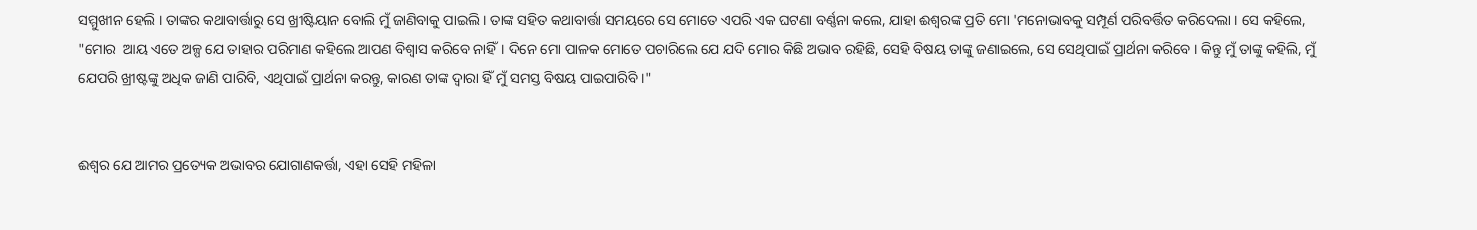ସମ୍ମୁଖୀନ ହେଲି । ତାଙ୍କର କଥାବାର୍ତ୍ତାରୁ ସେ ଖ୍ରୀଷ୍ଟିୟାନ ବୋଲି ମୁଁ ଜାଣିବାକୁ ପାଇଲି । ତାଙ୍କ ସହିତ କଥାବାର୍ତ୍ତା ସମୟରେ ସେ ମୋତେ ଏପରି ଏକ ଘଟଣା ବର୍ଣ୍ଣନା କଲେ, ଯାହା ଈଶ୍ବରଙ୍କ ପ୍ରତି ମୋ 'ମନୋଭାବକୁ ସମ୍ପୂର୍ଣ ପରିବର୍ତ୍ତିତ କରିଦେଲା । ସେ କହିଲେ, "ମୋର  ଆୟ ଏତେ ଅଳ୍ପ ଯେ ତାହାର ପରିମାଣ କହିଲେ ଆପଣ ବିଶ୍ଵାସ କରିବେ ନାହିଁ। ଦିନେ ମୋ ପାଳକ ମୋତେ ପଚାରିଲେ ଯେ ଯଦି ମୋର କିଛି ଅଭାବ ରହିଛି, ସେହି ବିଷୟ ତାଙ୍କୁ ଜଣାଇଲେ, ସେ ସେଥିପାଇଁ ପ୍ରାର୍ଥନା କରିବେ । କିନ୍ତୁ ମୁଁ ତାଙ୍କୁ କହିଲି, ମୁଁ ଯେପରି ଖ୍ରୀଷ୍ଟଙ୍କୁ ଅଧିକ ଜାଣି ପାରିବି, ଏଥିପାଇଁ ପ୍ରାର୍ଥନା କରନ୍ତୁ, କାରଣ ତାଙ୍କ ଦ୍ଵାରା ହିଁ ମୁଁ ସମସ୍ତ ବିଷୟ ପାଇପାରିବି ।"


ଈଶ୍ବର ଯେ ଆମର ପ୍ରତ୍ୟେକ ଅଭାବର ଯୋଗାଣକର୍ତ୍ତା, ଏହା ସେହି ମହିଳା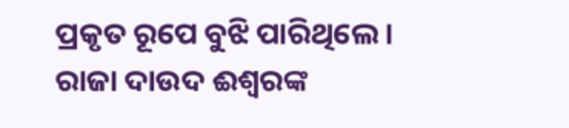ପ୍ରକୃତ ରୂପେ ବୁଝି ପାରିଥିଲେ। ରାଜା ଦାଉଦ ଈଶ୍ବରଙ୍କ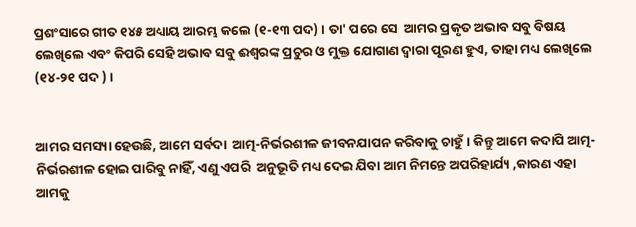ପ୍ରଶଂସାରେ ଗୀତ ୧୪୫ ଅଧ୍ୟାୟ ଆରମ୍ଭ କଲେ (୧-୧୩ ପଦ) । ତା' ପରେ ସେ  ଆମର ପ୍ରକୃତ ଅଭାବ ସବୁ ବିଷୟ ଲେଖିଲେ ଏବଂ କିପରି ସେହି ଅଭାବ ସବୁ ଈଶ୍ବରଙ୍କ ପ୍ରଚୁର ଓ ମୁକ୍ତ ଯୋଗାଣ ଦ୍ୱାରା ପୂରଣ ହୁଏ, ତାହା ମଧ୍ୟ ଲେଖିଲେ (୧୪-୨୧ ପଦ ) ।


ଆମର ସମସ୍ୟା ହେଉଛି, ଆମେ ସର୍ବଦା  ଆତ୍ମ-ନିର୍ଭରଶୀଳ ଜୀବନଯାପନ କରିବାକୁ ଚାହୁଁ । କିନ୍ତୁ ଆମେ କଦାପି ଆତ୍ମ- ନିର୍ଭରଶୀଳ ହୋଇ ପାରିବୁ ନାହିଁ, ଏଣୁ ଏପରି  ଅନୁଭୂତି ମଧ୍ୟ ଦେଇ ଯିବା ଆମ ନିମନ୍ତେ ଅପରିହାର୍ଯ୍ୟ ,କାରଣ ଏହା ଆମକୁ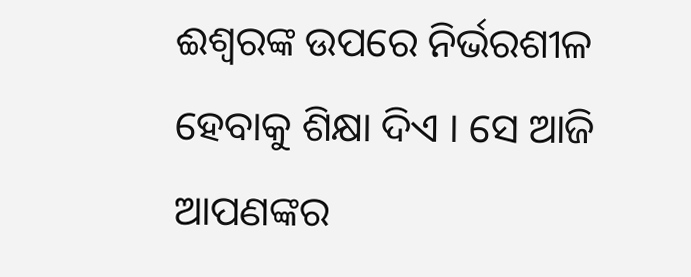ଈଶ୍ବରଙ୍କ ଉପରେ ନିର୍ଭରଶୀଳ ହେବାକୁ ଶିକ୍ଷା ଦିଏ । ସେ ଆଜି ଆପଣଙ୍କର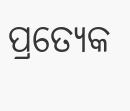ପ୍ରତ୍ୟେକ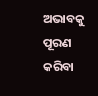ଅଭାବକୁ  ପୂରଣ କରିବା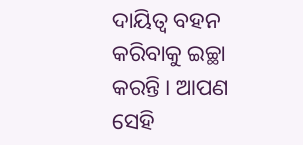ଦାୟିତ୍ଵ ବହନ କରିବାକୁ ଇଚ୍ଛା କରନ୍ତି । ଆପଣ ସେହି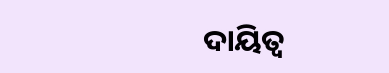ଦାୟିତ୍ଵ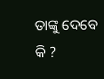ତାଙ୍କୁ ଦେବେ କି ?